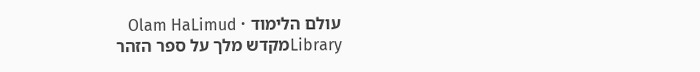עולם הלימוד · Olam HaLimud
Libraryמקדש מלך על ספר הזהר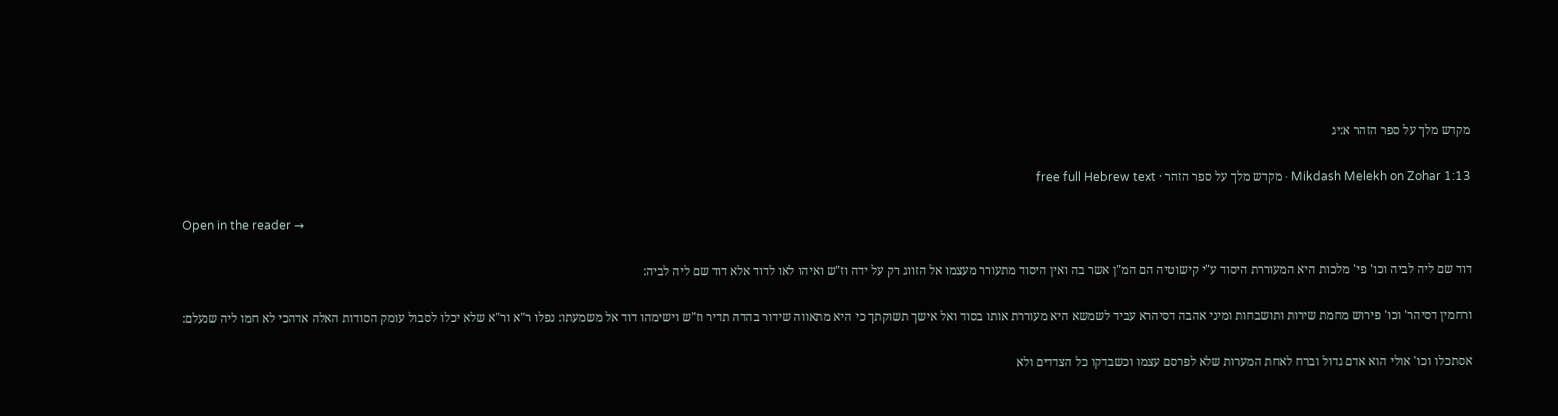מקדש מלך על ספר הזהר א:יג

Mikdash Melekh on Zohar 1:13 · מקדש מלך על ספר הזהר · free full Hebrew text

Open in the reader →

דוד שם ליה לביה וכו' פי' מלכות היא המעוררת היסוד ע"י קישוטיה הם המ"ן אשר בה ואין היסוד מתעורר מעצמו אל הזווג רק על ידה וז"ש ואיהו לאו לדוד אלא דוד שם ליה לביה:

ורחמין דסיהר' וכו' פירוש מחמת שירות ותושבחות ומיני אהבה דסיהרא עביד לשמשא היא מעוררת אותו בסוד ואל אישך תשוקתך כי היא מתאווה שידור בהדה תדיר וז"ש וישימהו דוד אל משמעתו: נפלו ר"א ור"א שלא יכלו לסבול עומק הסודות האלה אדהכי לא חמו ליה שנעלם:

אסתכלו וכו' אולי הוא אדם גדול וברח לאחת המערות שלא לפרסם עצמו וכשבדקו כל הצדדים ולא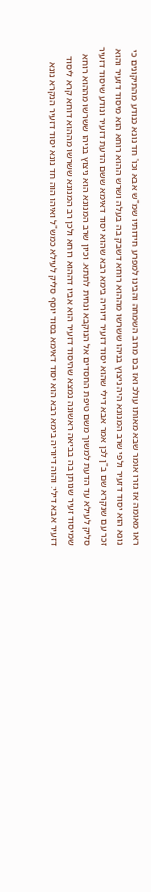ראו מאומה אז גזרו אומר שבא מאותו עולכ ואז בכו מרוב השמחה והבינו למפרע חידותיו שמ"ש אבא וכו' חד נונא כנודע מהתיקונים כי נונא הוא יסוד דזעיר ולפי שרב המנונא היה ניצוץ בניהו ששרשו מההוא רוחא דשבק בה בעלה ושרש ההוא רוחא הוא מיסוד דזעיר והוא זכר עם שנקרא שם ב"ן לכן אמר אבא דילי שהוא יסוד דזעיר דיוריה בימא רבא שהוא יסוד דאימא ששם הדעת דזעיר ונודע שיסוד דזעיר סליק לעילא עד הדעת למשוך משם טיפת החסדים אל הנוקבא ונחית לתתא. וכיון שרב המנונא הוא ניצוץ בניהו ששרשו מההוא רוחא שמיסוד זעיר שנותן בה בביאה ראשונה נמצא שהיסוד דזעיר הוא אביו דההוא רוחא ולכן רב המנונא ששרשו מההוא דוחא קרא ליסוד דזעיר אבא דילי: והוה דיוריה בימא רבא הוא יסוד דאימא בסוד יוסף סליק לעילא כמש"ל ואיהו הוה חד נונא יסוד דזעיר הנקרא נונא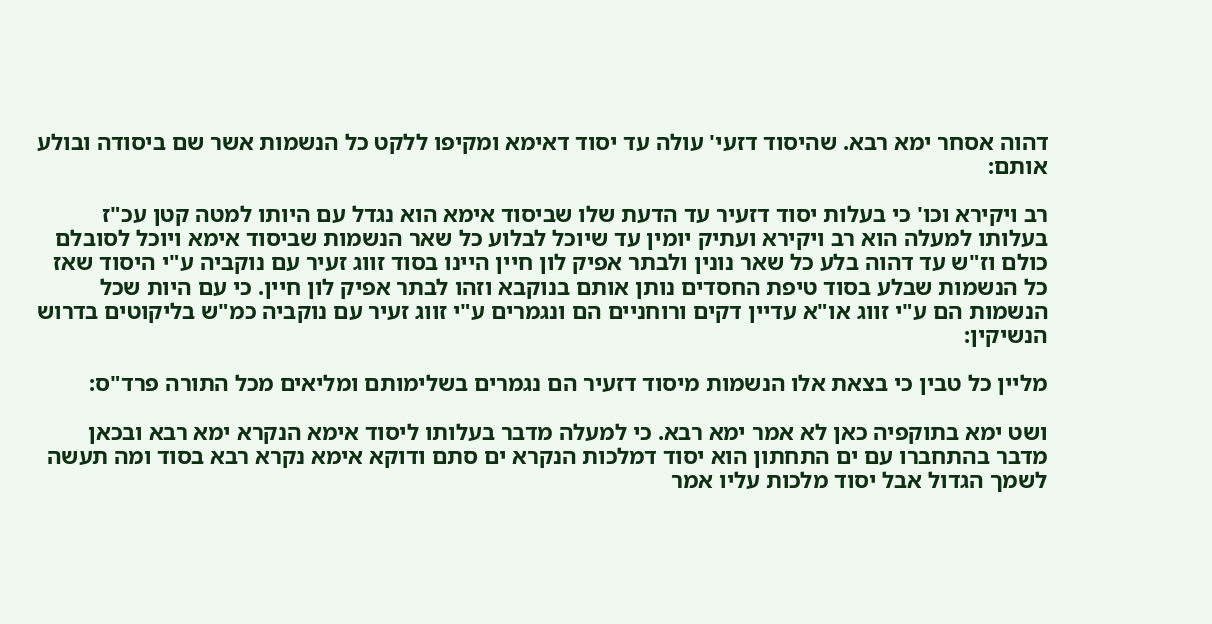דהוה אסחר ימא רבא. שהיסוד דזעי' עולה עד יסוד דאימא ומקיפו ללקט כל הנשמות אשר שם ביסודה ובולע אותם:

רב ויקירא וכו' כי בעלות יסוד דזעיר עד הדעת שלו שביסוד אימא הוא נגדל עם היותו למטה קטן עכ"ז בעלותו למעלה הוא רב ויקירא ועתיק יומין עד שיוכל לבלוע כל שאר הנשמות שביסוד אימא ויוכל לסובלם כולם וז"ש עד דהוה בלע כל שאר נונין ולבתר אפיק לון חיין היינו בסוד זווג זעיר עם נוקביה ע"י היסוד שאז כל הנשמות שבלע בסוד טיפת החסדים נותן אותם בנוקבא וזהו לבתר אפיק לון חיין. כי עם היות שכל הנשמות הם ע"י זווג או"א עדיין דקים ורוחניים הם ונגמרים ע"י זווג זעיר עם נוקביה כמ"ש בליקוטים בדרוש הנשיקין:

מליין כל טבין כי בצאת אלו הנשמות מיסוד דזעיר הם נגמרים בשלימותם ומליאים מכל התורה פרד"ס:

ושט ימא בתוקפיה כאן לא אמר ימא רבא. כי למעלה מדבר בעלותו ליסוד אימא הנקרא ימא רבא ובכאן מדבר בהתחברו עם ים התחתון הוא יסוד דמלכות הנקרא ים סתם ודוקא אימא נקרא רבא בסוד ומה תעשה לשמך הגדול אבל יסוד מלכות עליו אמר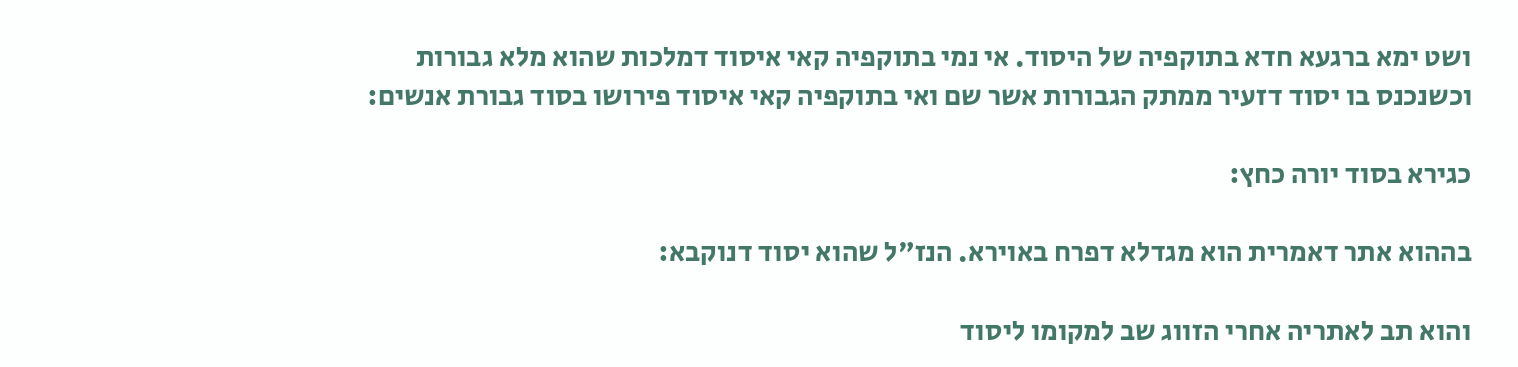ושט ימא ברגעא חדא בתוקפיה של היסוד. אי נמי בתוקפיה קאי איסוד דמלכות שהוא מלא גבורות וכשנכנס בו יסוד דזעיר ממתק הגבורות אשר שם ואי בתוקפיה קאי איסוד פירושו בסוד גבורת אנשים:

כגירא בסוד יורה כחץ:

בההוא אתר דאמרית הוא מגדלא דפרח באוירא. הנז"ל שהוא יסוד דנוקבא:

והוא תב לאתריה אחרי הזווג שב למקומו ליסוד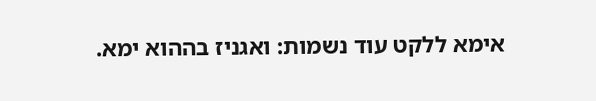אימא ללקט עוד נשמות: ואגניז בההוא ימא.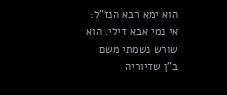הוא ימא רבא הנז"ל: אי נמי אבא דילי. הוא שורש נשמתי משם ב"ן שדיוריה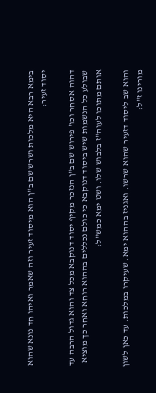בימא רבא היא מלכות ושרש שם ב"ן הוא מיסוד זעיר וזה שאמר ואיהו חד נונא שהוא יסוד זעיר:

דהוה אסחר וכו' פירוש שם ב"ן הנזכר מקיף יסוד דנוקבא מכל צד והוא גדול הרבה עד שבולע כל הנשמות שיש ביסוד דנוקבא כי כולם נכללים בההוא רוחא ואחר כך מוציא אותם מתוכו לעוה"ז בלבוש שלו. ושט ימא כמש"ל:

והוא שב ליסוד דזעיר שהוא שרשו. ואגניז בההוא ימא. שעיקרו במלכות. עד כאן לשון מורינו ז"ל: